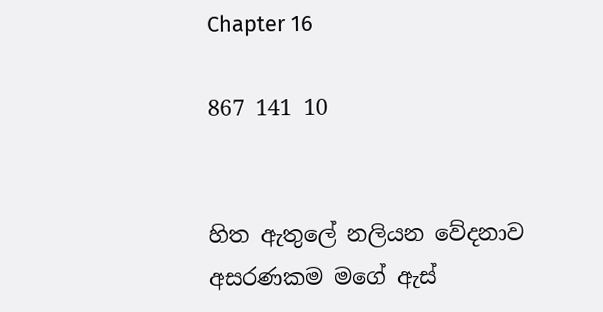Chapter 16

867 141 10


හිත ඇතුලේ නලියන වේදනාව අසරණකම මගේ ඇස්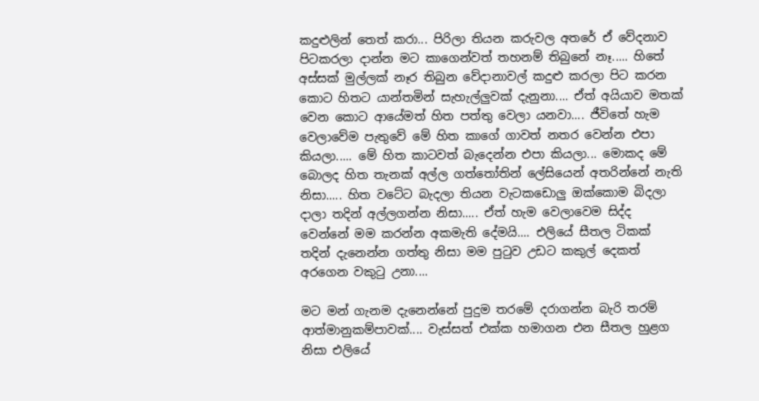කදුළුලින් තෙත් කරා... පිරිලා තියන කරුවල අතරේ ඒ වේදනාව පිටකරලා දාන්න මට කාගෙන්වත් තහනම් තිබුනේ නෑ..... හිතේ අස්සක් මුල්ලක් නෑර තිබුන වේදානාවල් කදුළු කරලා පිට කරන කොට හිතට යාන්තමින් සැහැල්ලුවක් දැනුනා.... ඒත් අයියාව මතක් වෙන කොට ආයේමත් හිත පත්තු වෙලා යනවා.... ජීවිතේ හැම වෙලාවේම පැතුවේ මේ හිත කාගේ ගාවත් නතර වෙන්න එපා කියලා..... මේ හිත කාටවත් බැදෙන්න එපා කියලා... මොකද මේ බොලද හිත තැනක් අල්ල ගත්තෝතින් ලේසියෙන් අතරින්නේ නැති නිසා..... හිත වටේට බැදලා තියන වැටකඩොලු ඔක්කොම බිදලා දාලා තදින් අල්ලගන්න නිසා..... ඒත් හැම වෙලාවෙම සිද්ද වෙන්නේ මම කරන්න අකමැති දේමයි.... එලියේ සීතල ටිකක් තදින් දැනෙන්න ගත්තු නිසා මම පුටුව උඩට කකුල් දෙකත් අරගෙන වකුටු උනා....

මට මන් ගැනම දැනෙන්නේ පුදුම තරමේ දරාගන්න බැරි තරම් ආත්මානුකම්පාවක්.... වැස්සත් එක්ක හමාගන එන සීතල හුළග නිසා එලියේ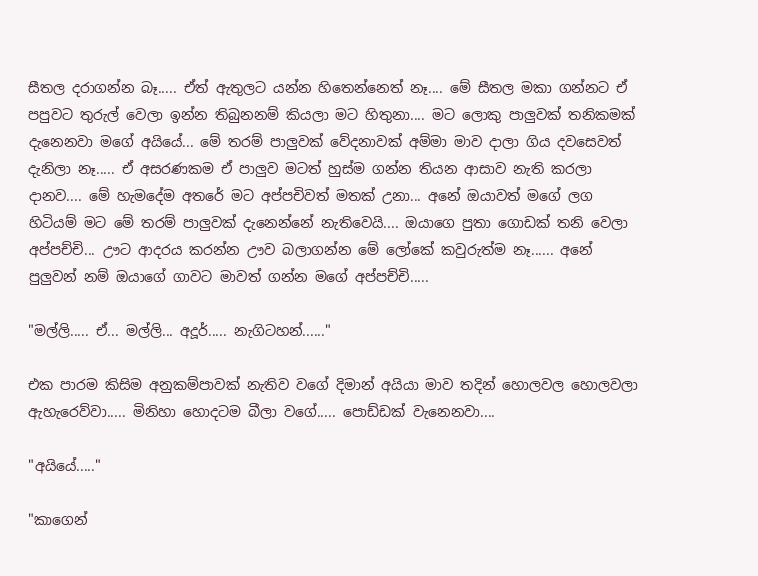සීතල දරාගන්න බෑ..... ඒත් ඇතුලට යන්න හිතෙන්නෙත් නෑ.... මේ සීතල මකා ගන්නට ඒ පපුවට තුරුල් වෙලා ඉන්න තිබුනනම් කියලා මට හිතුනා.... මට ලොකු පාලුවක් තනිකමක් දැනෙනවා මගේ අයියේ... මේ තරම් පාලුවක් වේදනාවක් අම්මා මාව දාලා ගිය දවසෙවත් දැනිලා නෑ..... ඒ අසරණකම ඒ පාලුව මටත් හුස්ම ගන්න තියන ආසාව නැති කරලා දානව.... මේ හැමදේම අතරේ මට අප්පචිවත් මතක් උනා... අනේ ඔයාවත් මගේ ලග හිටියම් මට මේ තරම් පාලුවක් දැනෙන්නේ නැතිවෙයි.... ඔයාගෙ පුතා ගොඩක් තනි වෙලා අප්පච්චි... ඌට ආදරය කරන්න ඌව බලාගන්න මේ ලෝකේ කවුරුත්ම නෑ...... අනේ පුලුවන් නම් ඔයාගේ ගාවට මාවත් ගන්න මගේ අප්පච්චි.....

"මල්ලි..... ඒ... මල්ලි... අදූර්..... නැගිටහන්......"

එක පාරම කිසිම අනුකම්පාවක් නැතිව වගේ දිමාන් අයියා මාව තදින් හොලවල හොලවලා ඇහැරෙව්වා..... මිනිහා හොදටම බීලා වගේ..... පොඩ්ඩක් වැනෙනවා....

"අයියේ....."

"කාගෙන්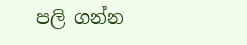පලි ගන්න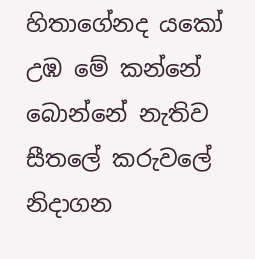හිතාගේනද යකෝ උඹ මේ කන්නේ බොන්නේ නැතිව සීතලේ කරුවලේ නිදාගන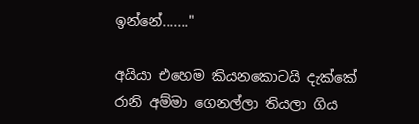ඉන්නේ......."

අයියා එහෙම කියනකොටයි දැක්කේ රානි අම්මා ගෙනල්ලා තියලා ගිය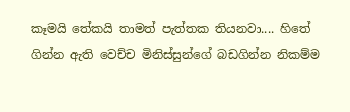කෑමයි තේකයි තාමත් පැත්තක තියනවා.... හිතේ ගින්න ඇති වෙච්ච මිනිස්සුන්ගේ බඩගින්න නිකම්ම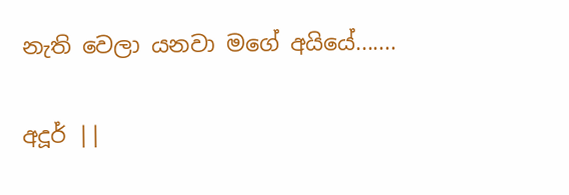නැති වෙලා යනවා මගේ අයියේ.......

අදූර් ||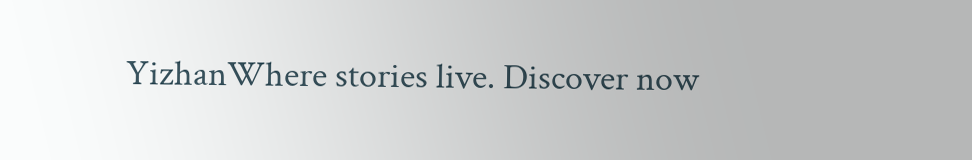YizhanWhere stories live. Discover now